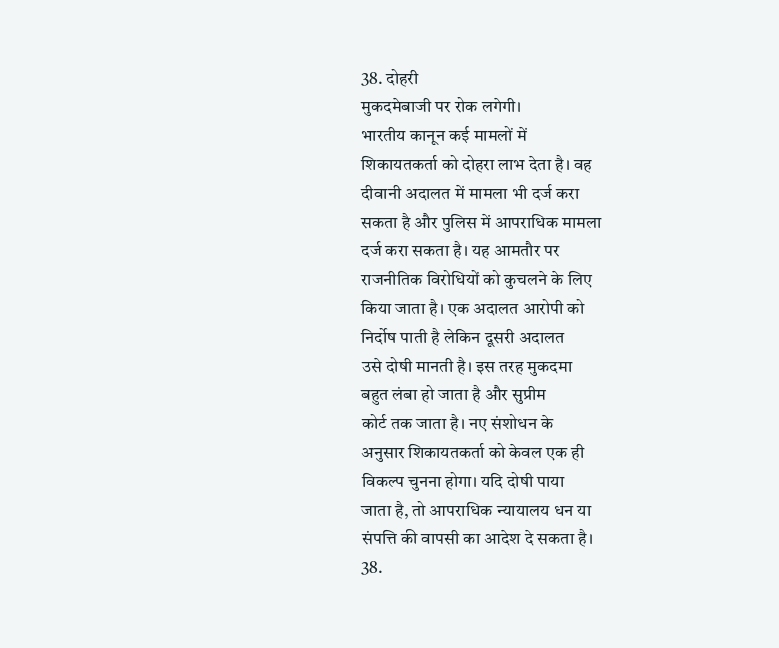38. दोहरी
मुकदमेबाजी पर रोक लगेगी।
भारतीय कानून कई मामलों में
शिकायतकर्ता को दोहरा लाभ देता है। वह
दीवानी अदालत में मामला भी दर्ज करा
सकता है और पुलिस में आपराधिक मामला
दर्ज करा सकता है। यह आमतौर पर
राजनीतिक विरोधियों को कुचलने के लिए
किया जाता है। एक अदालत आरोपी को
निर्दोष पाती है लेकिन दूसरी अदालत
उसे दोषी मानती है। इस तरह मुकदमा
बहुत लंबा हो जाता है और सुप्रीम
कोर्ट तक जाता है। नए संशोधन के
अनुसार शिकायतकर्ता को केवल एक ही
विकल्प चुनना होगा। यदि दोषी पाया
जाता है, तो आपराधिक न्यायालय धन या
संपत्ति की वापसी का आदेश दे सकता है।
38.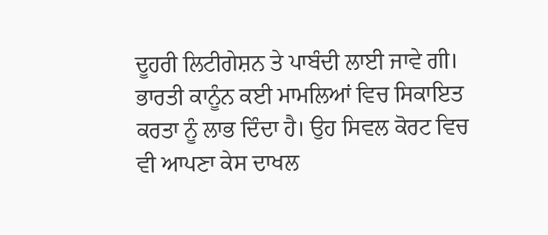ਦੂਹਰੀ ਲਿਟੀਗੇਸ਼ਨ ਤੇ ਪਾਬੰਦੀ ਲਾਈ ਜਾਵੇ ਗੀ।
ਭਾਰਤੀ ਕਾਨੂੰਨ ਕਈ ਮਾਮਲਿਆਂ ਵਿਚ ਸਿਕਾਇਤ ਕਰਤਾ ਨੂੰ ਲਾਭ ਦਿੰਦਾ ਹੈ। ਉਹ ਸਿਵਲ ਕੋਰਟ ਵਿਚ ਵੀ ਆਪਣਾ ਕੇਸ ਦਾਖਲ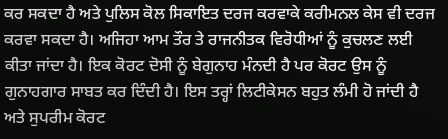ਕਰ ਸਕਦਾ ਹੈ ਅਤੇ ਪੁਲਿਸ ਕੋਲ ਸਿਕਾਇਤ ਦਰਜ ਕਰਵਾਕੇ ਕਰੀਮਨਲ ਕੇਸ ਵੀ ਦਰਜ ਕਰਵਾ ਸਕਦਾ ਹੈ। ਅਜਿਹਾ ਆਮ ਤੌਰ ਤੇ ਰਾਜਨੀਤਕ ਵਿਰੋਧੀਆਂ ਨੂੰ ਕੁਚਲਣ ਲਈ ਕੀਤਾ ਜਾਂਦਾ ਹੈ। ਇਕ ਕੋਰਟ ਦੋਸੀ ਨੂੰ ਬੇਗੁਨਾਹ ਮੰਨਦੀ ਹੈ ਪਰ ਕੋਰਟ ਉਸ ਨੂੰ ਗੁਨਾਹਗਾਰ ਸਾਬਤ ਕਰ ਦਿੰਦੀ ਹੈ। ਇਸ ਤਰ੍ਹਾਂ ਲਿਟੀਕੇਸਨ ਬਹੁਤ ਲੰਮੀ ਹੋ ਜਾਂਦੀ ਹੈ ਅਤੇ ਸੁਪਰੀਮ ਕੋਰਟ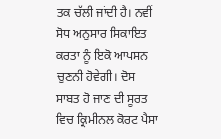ਤਕ ਚੱਲੀ ਜਾਂਦੀ ਹੈ। ਨਵੀਂ ਸੋਧ ਅਨੁਸਾਰ ਸਿਕਾਇਤ ਕਰਤਾ ਨੂੰ ਇਕੋ ਆਪਸਨ ਚੁਣਨੀ ਹੋਵੇਗੀ। ਦੋਸ ਸਾਬਤ ਹੋ ਜਾਣ ਦੀ ਸੂਰਤ ਵਿਚ ਕ੍ਰਿਮੀਨਲ ਕੋਰਟ ਪੈਸਾ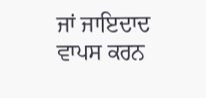ਜਾਂ ਜਾਇਦਾਦ ਵਾਪਸ ਕਰਨ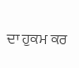ਦਾ ਹੁਕਮ ਕਰ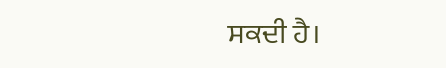ਸਕਦੀ ਹੈ।